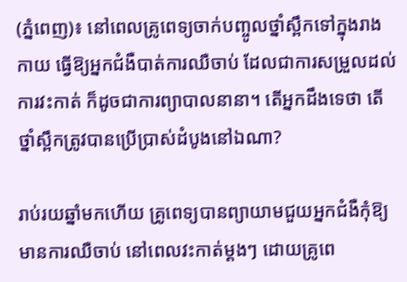(ភ្នំពេញ)៖ នៅពេលគ្រូពេទ្យចាក់បញ្ចូលថ្នាំស្ពឹកទៅក្នុងរាងកាយ ធ្វើឱ្យអ្នកជំងឺបាត់ការឈឺចាប់ ដែលជាការសម្រួលដល់ការវះកាត់ ក៏ដូចជាការព្យាបាលនានា។ តើអ្នកដឹងទេថា តើថ្នាំស្ពឹកត្រូវបានប្រើប្រាស់ដំបូងនៅឯណា?

រាប់រយឆ្នាំមកហើយ គ្រូពេទ្យបានព្យាយាមជួយអ្នកជំងឺកុំឱ្យមានការឈឺចាប់ នៅពេលវះកាត់ម្ដងៗ ដោយគ្រូពេ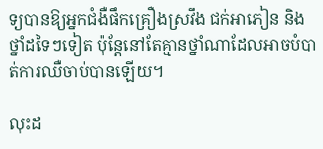ទ្យបានឱ្យអ្នកជំងឺផឹកគ្រឿងស្រវឹង ជក់អាភៀន និងថ្នាំដទៃៗទៀត ប៉ុន្តែនៅតែគ្មានថ្នាំណាដែលអាចបំបាត់ការឈឺចាប់បានឡើយ។

លុះដ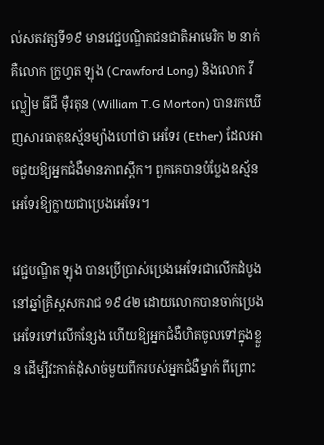ល់សតវត្សទី១៩ មានវេជ្ជបណ្ឌិតជនជាតិអាមេរិក ២ នាក់ គឺលោក ក្រូហ្វត ឡុង (Crawford Long) និងលោក វីល្លៀម ធីជី ម៉ឺរតុន (William T.G Morton) បានរកឃើញសារធាតុឧស្ម័នម្យ៉ាងហៅថា អេទែរ (Ether) ដែលអាចជួយឱ្យអ្នកជំងឺមានភាពស្ពឹក។ ពួកគេបានបំប្លែងឧស្ម័នអេទែរឱ្យក្លាយជាប្រេងអេទែរ។

វេជ្ជបណ្ឌិត ឡុង បានប្រើប្រាស់ប្រេងអេទែរជាលើកដំបូងនៅឆ្នាំគ្រិស្ដសករាជ ១៩៤២ ដោយលោកបានចាក់ប្រេងអេទែរទៅលើកន្សែង ហើយឱ្យអ្នកជំងឺហិតចូលទៅក្នុងខ្លួន ដើម្បីវះកាត់ដុំសាច់មួយពីករបស់អ្នកជំងឺម្នាក់ ពីព្រោះ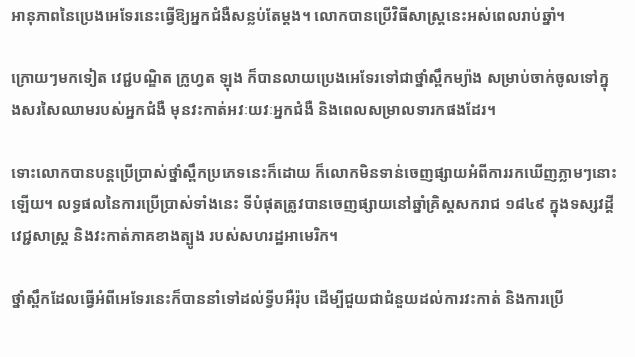អានុភាពនៃប្រេងអេទែរនេះធ្វើឱ្យអ្នកជំងឺសន្លប់តែម្ដង។ លោកបានប្រើវិធីសាស្ត្រនេះអស់ពេលរាប់ឆ្នាំ។

ក្រោយៗមកទៀត វេជ្ជបណ្ឌិត ក្រូហ្វត ឡុង ក៏បានលាយប្រេងអេទែរទៅជាថ្នាំស្ពឹកម្យ៉ាង សម្រាប់ចាក់ចូលទៅក្នុងសរសៃឈាមរបស់អ្នកជំងឺ មុនវះកាត់អវៈយវៈអ្នកជំងឺ និងពេលសម្រាលទារកផងដែរ។

ទោះលោកបានបន្តប្រើប្រាស់ថ្នាំស្ពឹកប្រភេទនេះក៏ដោយ ក៏លោកមិនទាន់ចេញផ្សាយអំពីការរកឃើញភ្លាមៗនោះឡើយ។ លទ្ធផលនៃការប្រើប្រាស់ទាំងនេះ ទីបំផុតត្រូវបានចេញផ្សាយនៅឆ្នាំគ្រិស្ដសករាជ ១៨៤៩ ក្នុងទស្សវដ្តីវេជ្ជសាស្រ្ត និងវះកាត់ភាគខាងត្បូង របស់សហរដ្ឋអាមេរិក។

ថ្នាំស្ពឹកដែលធ្វើអំពីអេទែរនេះក៏បាននាំទៅដល់ទ្វីបអឺរ៉ុប ដើម្បីជួយជាជំនួយដល់ការវះកាត់ និងការប្រើ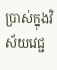ប្រាស់ក្នុងវិស័យវេជ្ជ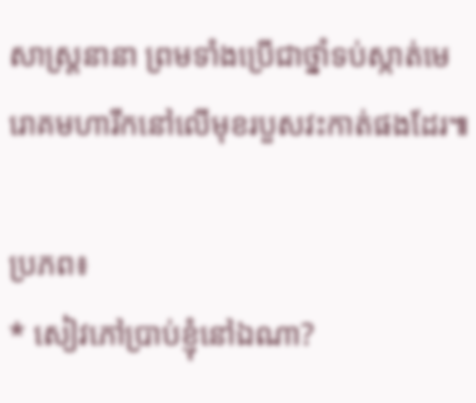សាស្ត្រនានា ព្រមទាំងប្រើជាថ្នាំទប់ស្កាត់មេរោគមហារីកនៅលើមុខរបួសវះកាត់ផងដែរ៕

ប្រភព៖
* សៀវភៅប្រាប់ខ្ញុំនៅឯណា?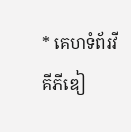* គេហទំព័រវីគីភីឌៀ